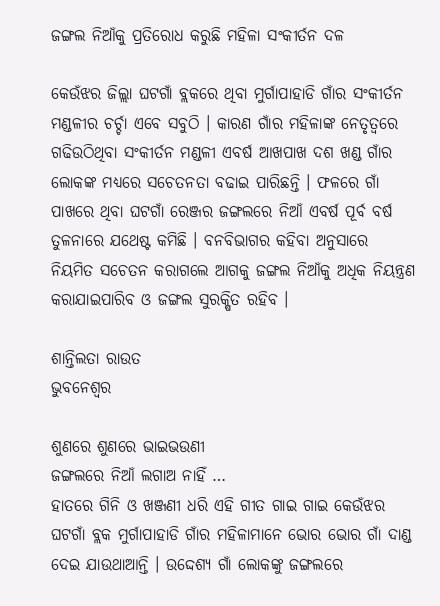ଜଙ୍ଗଲ ନିଆଁକୁ ପ୍ରତିରୋଧ କରୁଛି ମହିଳା ସଂକୀର୍ତନ ଦଳ

କେଉଁଝର ଜିଲ୍ଲା ଘଟଗାଁ ବ୍ଲକରେ ଥିବା ମୁର୍ଗାପାହାଡି ଗାଁର ସଂକୀର୍ତନ ମଣ୍ଡଳୀର ଚର୍ଚ୍ଚା ଏବେ ସବୁଠି । କାରଣ ଗାଁର ମହିଳାଙ୍କ ନେତୃତ୍ୱରେ ଗଢିଉଠିଥିବା ସଂକୀର୍ତନ ମଣ୍ଡଳୀ ଏବର୍ଷ ଆଖପାଖ ଦଶ ଖଣ୍ଡ ଗାଁର ଲୋକଙ୍କ ମଧ୍ୟରେ ସଚେତନତା ବଢାଇ ପାରିଛନ୍ତି । ଫଳରେ ଗାଁ ପାଖରେ ଥିବା ଘଟଗାଁ ରେଞ୍ଜର ଜଙ୍ଗଲରେ ନିଆଁ ଏବର୍ଷ ପୂର୍ବ ବର୍ଷ ତୁଳନାରେ ଯଥେଷ୍ଟ କମିଛି । ବନବିଭାଗର କହିବା ଅନୁସାରେ ନିୟମିତ ସଚେତନ କରାଗଲେ ଆଗକୁ ଜଙ୍ଗଲ ନିଆଁକୁ ଅଧିକ ନିୟନ୍ତ୍ରଣ କରାଯାଇପାରିବ ଓ ଜଙ୍ଗଲ ସୁରକ୍ଷିତ ରହିବ ।

ଶାନ୍ତିଲତା ରାଉତ
ଭୁବନେଶ୍ୱର

ଶୁଣରେ ଶୁଣରେ ଭାଇଭଉଣୀ
ଜଙ୍ଗଲରେ ନିଆଁ ଲଗାଅ ନାହିଁ …
ହାତରେ ଗିନି ଓ ଖଞ୍ଜଣୀ ଧରି ଏହି ଗୀତ ଗାଇ ଗାଇ କେଉଁଝର ଘଟଗାଁ ବ୍ଲକ ମୁର୍ଗାପାହାଡି ଗାଁର ମହିଳାମାନେ ଭୋର ଭୋର ଗାଁ ଦାଣ୍ଡ ଦେଇ ଯାଉଥାଆନ୍ତି । ଉଦ୍ଦେଶ୍ୟ ଗାଁ ଲୋକଙ୍କୁ ଜଙ୍ଗଲରେ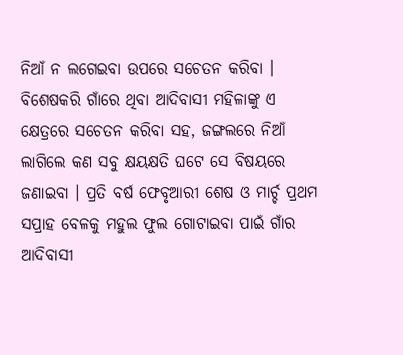ନିଆଁ ନ ଲଗେଇବା ଉପରେ ସଚେତନ କରିବା । ବିଶେଷକରି ଗାଁରେ ଥିବା ଆଦିବାସୀ ମହିଳାଙ୍କୁ ଏ କ୍ଷେତ୍ରରେ ସଚେତନ କରିବା ସହ, ଜଙ୍ଗଲରେ ନିଆଁ ଲାଗିଲେ କଣ ସବୁ କ୍ଷୟକ୍ଷତି ଘଟେ ସେ ବିଷୟରେ ଜଣାଇବା । ପ୍ରତି ବର୍ଷ ଫେବୃଆରୀ ଶେଷ ଓ ମାର୍ଚ୍ଚ ପ୍ରଥମ ସପ୍ରାହ ବେଳକୁ ମହୁଲ ଫୁଲ ଗୋଟାଇବା ପାଇଁ ଗାଁର ଆଦିବାସୀ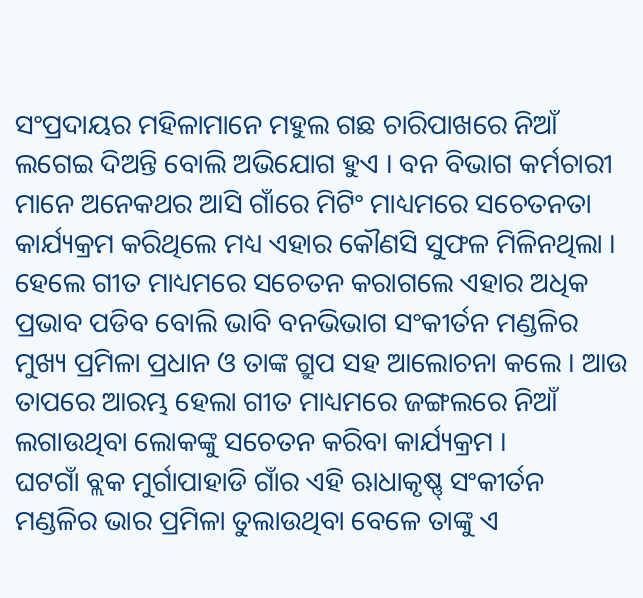ସଂପ୍ରଦାୟର ମହିଳାମାନେ ମହୁଲ ଗଛ ଚାରିପାଖରେ ନିଆଁ ଲଗେଇ ଦିଅନ୍ତି ବୋଲି ଅଭିଯୋଗ ହୁଏ । ବନ ବିଭାଗ କର୍ମଚାରୀ ମାନେ ଅନେକଥର ଆସି ଗାଁରେ ମିଟିଂ ମାଧ୍ୟମରେ ସଚେତନତା କାର୍ଯ୍ୟକ୍ରମ କରିଥିଲେ ମଧ୍ୟ ଏହାର କୌଣସି ସୁଫଳ ମିଳିନଥିଲା । ହେଲେ ଗୀତ ମାଧ୍ୟମରେ ସଚେତନ କରାଗଲେ ଏହାର ଅଧିକ ପ୍ରଭାବ ପଡିବ ବୋଲି ଭାବି ବନଭିଭାଗ ସଂକୀର୍ତନ ମଣ୍ଡଳିର ମୁଖ୍ୟ ପ୍ରମିଳା ପ୍ରଧାନ ଓ ତାଙ୍କ ଗ୍ରୁପ ସହ ଆଲୋଚନା କଲେ । ଆଉ ତାପରେ ଆରମ୍ଭ ହେଲା ଗୀତ ମାଧ୍ୟମରେ ଜଙ୍ଗଲରେ ନିଆଁ ଲଗାଉଥିବା ଲୋକଙ୍କୁ ସଚେତନ କରିବା କାର୍ଯ୍ୟକ୍ରମ ।
ଘଟଗାଁ ବ୍ଲକ ମୁର୍ଗାପାହାଡି ଗାଁର ଏହି ଋାଧାକୃଷ୍ଣ୍ ସଂକୀର୍ତନ ମଣ୍ଡଳିର ଭାର ପ୍ରମିଳା ତୁଲାଉଥିବା ବେଳେ ତାଙ୍କୁ ଏ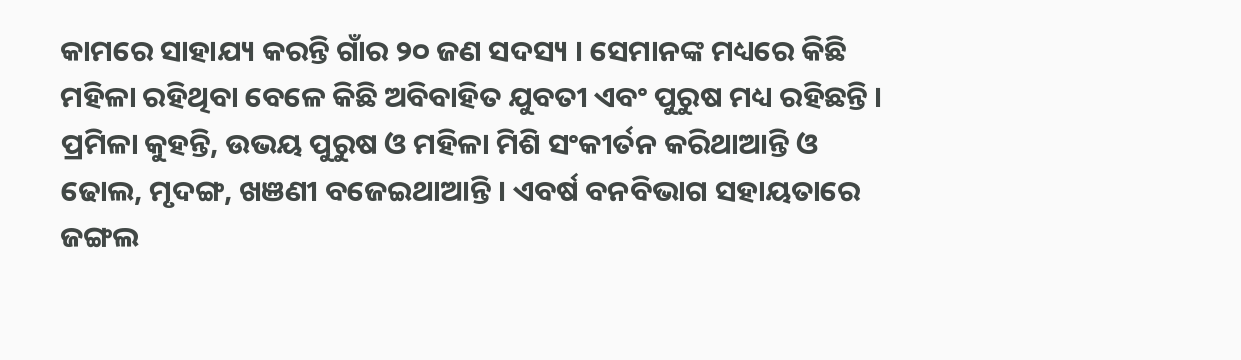କାମରେ ସାହାଯ୍ୟ କରନ୍ତି ଗାଁର ୨୦ ଜଣ ସଦସ୍ୟ । ସେମାନଙ୍କ ମଧ୍ୟରେ କିଛି ମହିଳା ରହିଥିବା ବେଳେ କିଛି ଅବିବାହିତ ଯୁବତୀ ଏବଂ ପୁରୁଷ ମଧ୍ୟ ରହିଛନ୍ତି । ପ୍ରମିଳା କୁହନ୍ତି, ଉଭୟ ପୁରୁଷ ଓ ମହିଳା ମିଶି ସଂକୀର୍ତନ କରିଥାଆନ୍ତି ଓ ଢୋଲ, ମୃଦଙ୍ଗ, ଖଞଣୀ ବଜେଇଥାଆନ୍ତି । ଏବର୍ଷ ବନବିଭାଗ ସହାୟତାରେ ଜଙ୍ଗଲ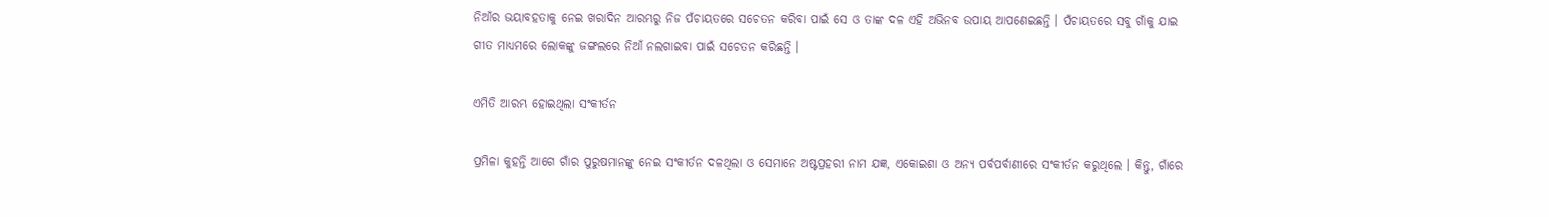ନିଆଁର ଭୟାବହତାକୁ ନେଇ ଖରାଦିନ ଆରମ୍ଭରୁ ନିଜ ପଁଚାୟତରେ ସଚେତନ କରିବା ପାଇଁ ସେ ଓ ତାଙ୍କ ଦଳ ଏହି ଅଭିନବ ଉପାୟ ଆପଣେଇଛନ୍ତି । ପଁଚାୟତରେ ସବୁ ଗାଁକୁ ଯାଇ ଗୀତ ମାଧ୍ୟମରେ ଲୋକଙ୍କୁ ଜଙ୍ଗଲରେ ନିଆଁ ନଲଗାଇବା ପାଇଁ ସଚେତନ କରିଛନ୍ତି ।

ଏମିତି ଆରମ୍ଭ ହୋଇଥିଲା ସଂକୀର୍ତନ

ପ୍ରମିଳା କୁହନ୍ତି ଆଗେ ଗାଁର ପୁରୁଷମାନଙ୍କୁ ନେଇ ସଂକୀର୍ତନ ଦଳଥିଲା ଓ ସେମାନେ ଅଷ୍ଟପ୍ରହରୀ ନାମ ଯଜ୍ଞ, ଏକୋଇଶା ଓ ଅନ୍ୟ ପର୍ବପର୍ବାଣୀରେ ସଂକୀର୍ତନ କରୁଥିଲେ । କିନ୍ତୁ, ଗାଁରେ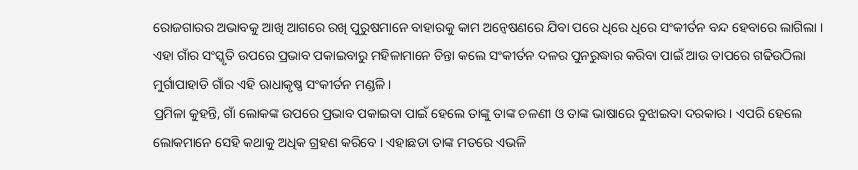ରୋଜଗାରର ଅଭାବକୁ ଆଖି ଆଗରେ ରଖି ପୁରୁଷମାନେ ବାହାରକୁ କାମ ଅନ୍ୱେଷଣରେ ଯିବା ପରେ ଧିରେ ଧିରେ ସଂକୀର୍ତନ ବନ୍ଦ ହେବାରେ ଲାଗିଲା । ଏହା ଗାଁର ସଂସ୍କୃତି ଉପରେ ପ୍ରଭାବ ପକାଇବାରୁ ମହିଳାମାନେ ଚିନ୍ତା କଲେ ସଂକୀର୍ତନ ଦଳର ପୁନରୁଦ୍ଧାର କରିବା ପାଇଁ ଆଉ ତାପରେ ଗଢିଉଠିଲା ମୁର୍ଗାପାହାଡି ଗାଁର ଏହି ଋାଧାକୃଷ୍ଣ ସଂକୀର୍ତନ ମଣ୍ଡଳି ।
ପ୍ରମିଳା କୁହନ୍ତି, ଗାଁ ଲୋକଙ୍କ ଉପରେ ପ୍ରଭାବ ପକାଇବା ପାଇଁ ହେଲେ ତାଙ୍କୁ ତାଙ୍କ ଚଳଣୀ ଓ ତାଙ୍କ ଭାଷାରେ ବୁଝାଇବା ଦରକାର । ଏପରି ହେଲେ ଲୋକମାନେ ସେହି କଥାକୁ ଅଧିକ ଗ୍ରହଣ କରିବେ । ଏହାଛଡା ତାଙ୍କ ମତରେ ଏଭଳି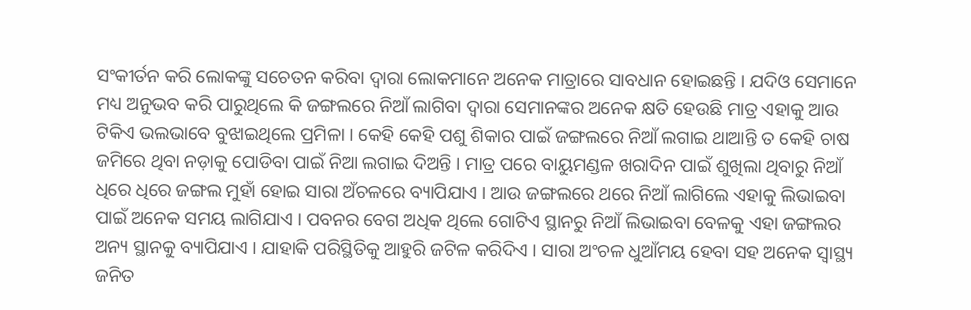ସଂକୀର୍ତନ କରି ଲୋକଙ୍କୁ ସଚେତନ କରିବା ଦ୍ୱାରା ଲୋକମାନେ ଅନେକ ମାତ୍ରାରେ ସାବଧାନ ହୋଇଛନ୍ତି । ଯଦିଓ ସେମାନେ ମଧ୍ୟ ଅନୁଭବ କରି ପାରୁଥିଲେ କି ଜଙ୍ଗଲରେ ନିଆଁ ଲାଗିବା ଦ୍ୱାରା ସେମାନଙ୍କର ଅନେକ କ୍ଷତି ହେଉଛି ମାତ୍ର ଏହାକୁ ଆଉ ଟିକିଏ ଭଲଭାବେ ବୁଝାଇଥିଲେ ପ୍ରମିଳା । କେହି କେହି ପଶୁ ଶିକାର ପାଇଁ ଜଙ୍ଗଲରେ ନିଆଁ ଲଗାଇ ଥାଆନ୍ତି ତ କେହି ଚାଷ ଜମିରେ ଥିବା ନଡ଼ାକୁ ପୋଡିବା ପାଇଁ ନିଆ ଲଗାଇ ଦିଅନ୍ତି । ମାତ୍ର ପରେ ବାୟୁମଣ୍ଡଳ ଖରାଦିନ ପାଇଁ ଶୁଖିଲା ଥିବାରୁ ନିଆଁ ଧିରେ ଧିରେ ଜଙ୍ଗଲ ମୁହାଁ ହୋଇ ସାରା ଅଁଚଳରେ ବ୍ୟାପିଯାଏ । ଆଉ ଜଙ୍ଗଲରେ ଥରେ ନିଆଁ ଲାଗିଲେ ଏହାକୁ ଲିଭାଇବା ପାଇଁ ଅନେକ ସମୟ ଲାଗିଯାଏ । ପବନର ବେଗ ଅଧିକ ଥିଲେ ଗୋଟିଏ ସ୍ଥାନରୁ ନିଆଁ ଲିଭାଇବା ବେଳକୁ ଏହା ଜଙ୍ଗଲର ଅନ୍ୟ ସ୍ଥାନକୁ ବ୍ୟାପିଯାଏ । ଯାହାକି ପରିସ୍ଥିତିକୁ ଆହୁରି ଜଟିଳ କରିଦିଏ । ସାରା ଅଂଚଳ ଧୁଆଁମୟ ହେବା ସହ ଅନେକ ସ୍ୱାସ୍ଥ୍ୟ ଜନିତ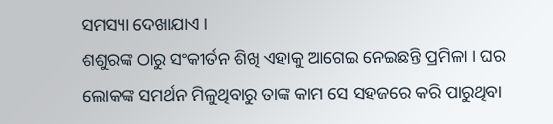ସମସ୍ୟା ଦେଖାଯାଏ ।
ଶଶୁରଙ୍କ ଠାରୁ ସଂକୀର୍ତନ ଶିଖି ଏହାକୁ ଆଗେଇ ନେଇଛନ୍ତି ପ୍ରମିଳା । ଘର ଲୋକଙ୍କ ସମର୍ଥନ ମିଳୁଥିବାରୁ ତାଙ୍କ କାମ ସେ ସହଜରେ କରି ପାରୁଥିବା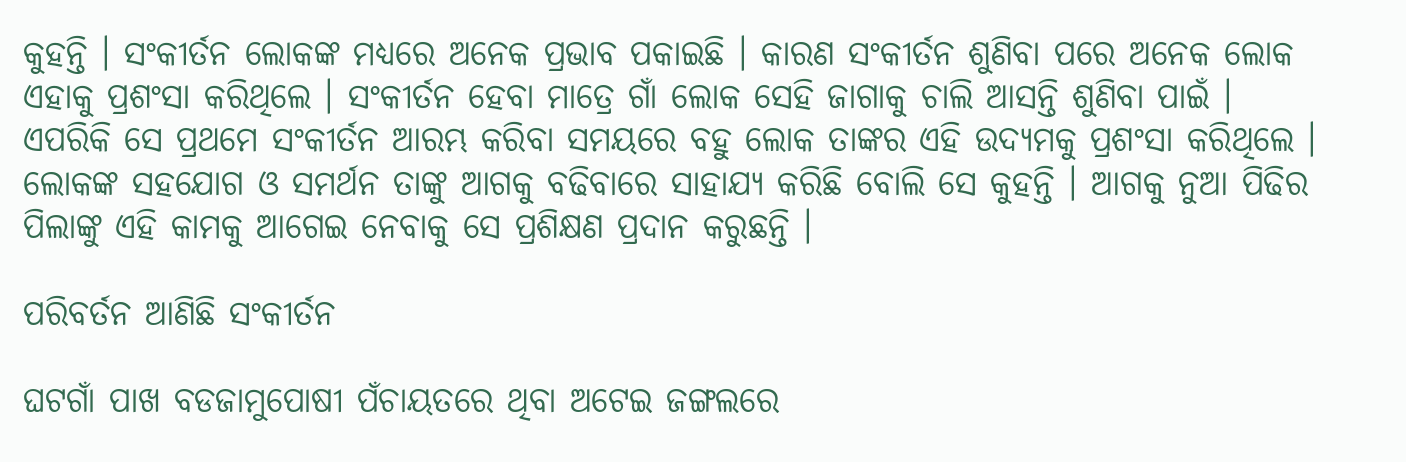କୁହନ୍ତି । ସଂକୀର୍ତନ ଲୋକଙ୍କ ମଧ୍ୟରେ ଅନେକ ପ୍ରଭାବ ପକାଇଛି । କାରଣ ସଂକୀର୍ତନ ଶୁଣିବା ପରେ ଅନେକ ଲୋକ ଏହାକୁ ପ୍ରଶଂସା କରିଥିଲେ । ସଂକୀର୍ତନ ହେବା ମାତ୍ରେ ଗାଁ ଲୋକ ସେହି ଜାଗାକୁ ଚାଲି ଆସନ୍ତି ଶୁଣିବା ପାଇଁ । ଏପରିକି ସେ ପ୍ରଥମେ ସଂକୀର୍ତନ ଆରମ୍ଭ କରିବା ସମୟରେ ବହୁ ଲୋକ ତାଙ୍କର ଏହି ଉଦ୍ୟମକୁ ପ୍ରଶଂସା କରିଥିଲେ । ଲୋକଙ୍କ ସହଯୋଗ ଓ ସମର୍ଥନ ତାଙ୍କୁ ଆଗକୁ ବଢିବାରେ ସାହାଯ୍ୟ କରିଛି ବୋଲି ସେ କୁହନ୍ତି । ଆଗକୁ ନୁଆ ପିଢିର ପିଲାଙ୍କୁ ଏହି କାମକୁ ଆଗେଇ ନେବାକୁ ସେ ପ୍ରଶିକ୍ଷଣ ପ୍ରଦାନ କରୁଛନ୍ତି ।

ପରିବର୍ତନ ଆଣିଛି ସଂକୀର୍ତନ

ଘଟଗାଁ ପାଖ ବଡଜାମୁପୋଷୀ ପଁଚାୟତରେ ଥିବା ଅଟେଇ ଜଙ୍ଗଲରେ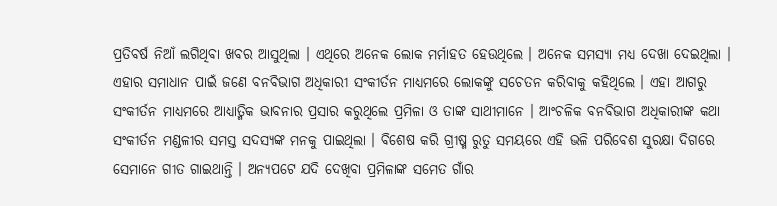ପ୍ରତିବର୍ଷ ନିଆଁ ଲଗିଥିବା ଖବର ଆସୁଥିଲା । ଏଥିରେ ଅନେକ ଲୋକ ମର୍ମାହତ ହେଉଥିଲେ । ଅନେକ ସମସ୍ୟା ମଧ୍ୟ ଦେଖା ଦେଇଥିଲା । ଏହାର ସମାଧାନ ପାଇଁ ଜଣେ ବନବିଭାଗ ଅଧିକାରୀ ସଂକୀର୍ତନ ମାଧ୍ୟମରେ ଲୋକଙ୍କୁ ସଚେତନ କରିବାକୁ କହିଥିଲେ । ଏହା ଆଗରୁ ସଂକୀର୍ତନ ମାଧ୍ୟମରେ ଆଧ୍ୟାତ୍ମିକ ଭାବନାର ପ୍ରସାର କରୁଥିଲେ ପ୍ରମିଳା ଓ ତାଙ୍କ ସାଥୀମାନେ । ଆଂଚଳିକ ବନବିଭାଗ ଅଧିକାରୀଙ୍କ କଥା ସଂକୀର୍ତନ ମଣ୍ଡଳୀର ସମସ୍ତ ସଦସ୍ୟଙ୍କ ମନକୁ ପାଇଥିଲା । ବିଶେଷ କରି ଗ୍ରୀଷ୍ମ ରୁତୁ ସମୟରେ ଏହି ଭଳି ପରିବେଶ ସୁରକ୍ଷା ଦିଗରେ ସେମାନେ ଗୀତ ଗାଇଥାନ୍ତି । ଅନ୍ୟପଟେ ଯଦି ଦେଖିବା ପ୍ରମିଳାଙ୍କ ସମେତ ଗାଁର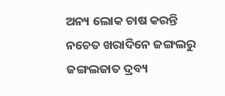ଅନ୍ୟ ଲୋକ ଚାଷ କରନ୍ତି ନଚେତ ଖରାଦିନେ ଜଙ୍ଗଲରୁ ଜଙ୍ଗଲଜାତ ଦ୍ରବ୍ୟ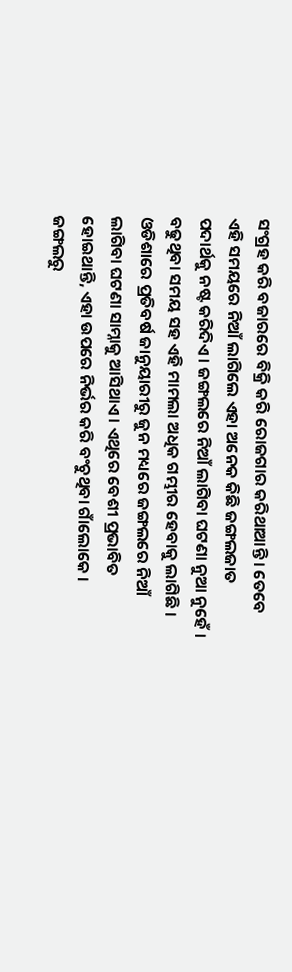ସଂଗ୍ରହ କରି ବଜାରରେ ବିକ୍ରି କରି ରୋଜଗାର କରିଥାଆନ୍ତି । ତେବେ ଏହି ସମୟରେ ନିଆଁ ଲାଗିଲେ ଏହା ଅନେକ କିଛି ଜଙ୍ଗଲଜାତ ପଦାର୍ଥକୁ ନଷ୍ଟ କରିଦିଏ । ଜଙ୍ଗଲରେ ନିଆଁ ଲାଗିବା ଘଟଣା ନୁଆ ନୁହେଁ । ବଢୁଥିବା ସମୟ ସହ ଏହି ମାମଲା ଅଧିକ ଗମ୍ଭୀର ହେବାକୁ ଲାଗିଛି । ଓଡିଶାରେ ପ୍ରତିବର୍ଷ ଜାନୁୟାରୀରୁ ଜୁନ ମଧ୍ୟରେ ଜଙ୍ଗଲରେ ନିଆଁ ଲାଗିବା ଘଟଣା ସାମ୍ନାକୁ ଆସିଥାଏ । ଏଥିରେ ବେଶୀ ପ୍ରଭାବିତ ହୋଇଥାନ୍ତି, ଏହା ଉପରେ ନିର୍ଭର କରି ବଂଚୁଥିବା ଗାଁଲୋକେ । ଜଙ୍ଗଲରୁ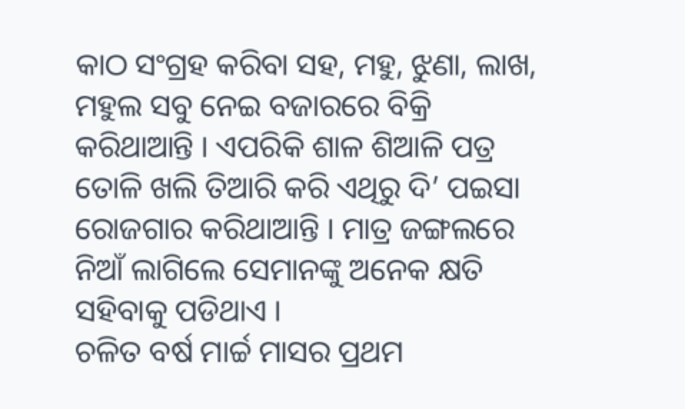କାଠ ସଂଗ୍ରହ କରିବା ସହ, ମହୁ, ଝୁଣା, ଲାଖ, ମହୁଲ ସବୁ ନେଇ ବଜାରରେ ବିକ୍ରି କରିଥାଆନ୍ତି । ଏପରିକି ଶାଳ ଶିଆଳି ପତ୍ର ତୋଳି ଖଲି ତିଆରି କରି ଏଥିରୁ ଦି’ ପଇସା ରୋଜଗାର କରିଥାଆନ୍ତି । ମାତ୍ର ଜଙ୍ଗଲରେ ନିଆଁ ଲାଗିଲେ ସେମାନଙ୍କୁ ଅନେକ କ୍ଷତି ସହିବାକୁ ପଡିଥାଏ ।
ଚଳିତ ବର୍ଷ ମାର୍ଚ୍ଚ ମାସର ପ୍ରଥମ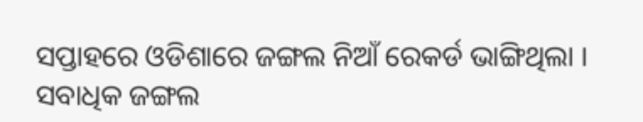ସପ୍ତାହରେ ଓଡିଶାରେ ଜଙ୍ଗଲ ନିଆଁ ରେକର୍ଡ ଭାଙ୍ଗିଥିଲା । ସବାଧିକ ଜଙ୍ଗଲ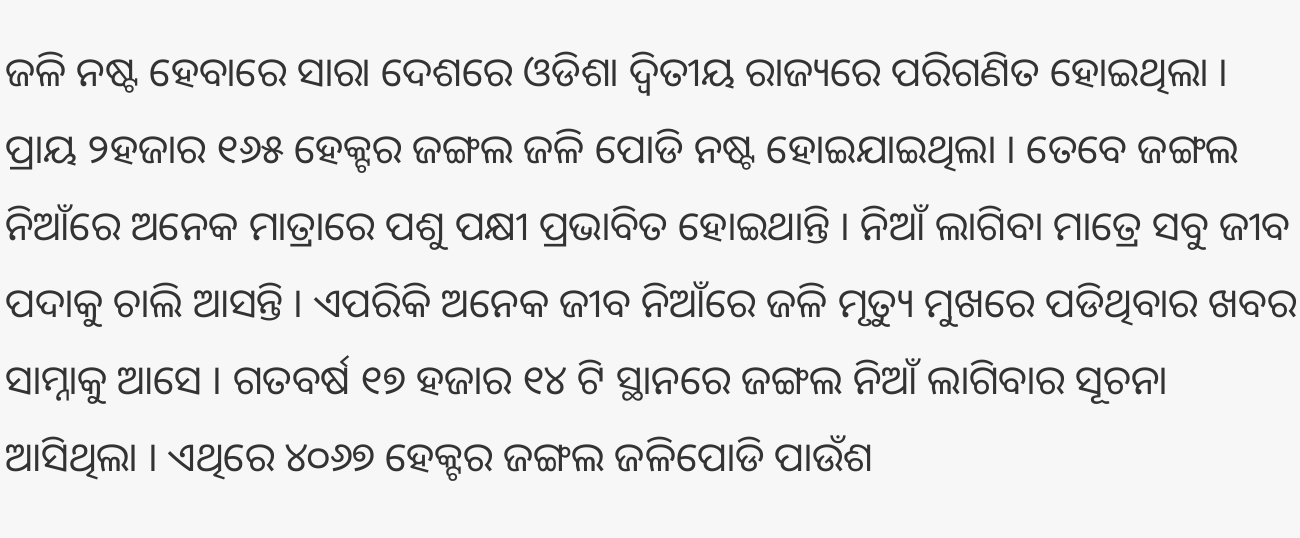ଜଳି ନଷ୍ଟ ହେବାରେ ସାରା ଦେଶରେ ଓଡିଶା ଦ୍ୱିତୀୟ ରାଜ୍ୟରେ ପରିଗଣିତ ହୋଇଥିଲା । ପ୍ରାୟ ୨ହଜାର ୧୬୫ ହେକ୍ଟର ଜଙ୍ଗଲ ଜଳି ପୋଡି ନଷ୍ଟ ହୋଇଯାଇଥିଲା । ତେବେ ଜଙ୍ଗଲ ନିଆଁରେ ଅନେକ ମାତ୍ରାରେ ପଶୁ ପକ୍ଷୀ ପ୍ରଭାବିତ ହୋଇଥାନ୍ତି । ନିଆଁ ଲାଗିବା ମାତ୍ରେ ସବୁ ଜୀବ ପଦାକୁ ଚାଲି ଆସନ୍ତି । ଏପରିକି ଅନେକ ଜୀବ ନିଆଁରେ ଜଳି ମୃତ୍ୟୁ ମୁଖରେ ପଡିଥିବାର ଖବର ସାମ୍ନାକୁ ଆସେ । ଗତବର୍ଷ ୧୭ ହଜାର ୧୪ ଟି ସ୍ଥାନରେ ଜଙ୍ଗଲ ନିଆଁ ଲାଗିବାର ସୂଚନା ଆସିଥିଲା । ଏଥିରେ ୪୦୬୭ ହେକ୍ଟର ଜଙ୍ଗଲ ଜଳିପୋଡି ପାଉଁଶ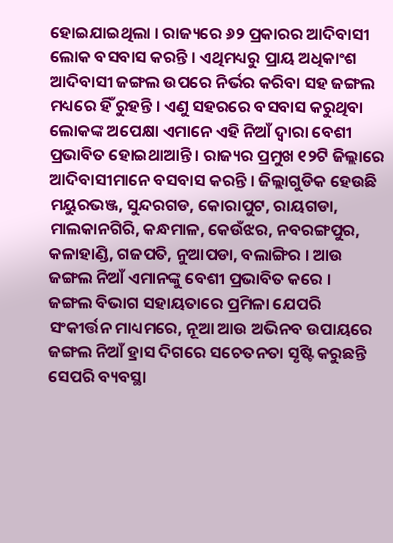ହୋଇଯାଇଥିଲା । ରାଜ୍ୟରେ ୬୨ ପ୍ରକାରର ଆଦିବାସୀ ଲୋକ ବସବାସ କରନ୍ତି । ଏଥିମଧ୍ୟରୁ ପ୍ରାୟ ଅଧିକାଂଶ ଆଦିବାସୀ ଜଙ୍ଗଲ ଉପରେ ନିର୍ଭର କରିବା ସହ ଜଙ୍ଗଲ ମଧ୍ୟରେ ହିଁ ରୁହନ୍ତି । ଏଣୁ ସହରରେ ବସବାସ କରୁଥିବା ଲୋକଙ୍କ ଅପେକ୍ଷା ଏମାନେ ଏହି ନିଆଁ ଦ୍ୱାରା ବେଶୀ ପ୍ରଭାବିତ ହୋଇଥାଆନ୍ତି । ରାଜ୍ୟର ପ୍ରମୁଖ ୧୨ଟି ଜିଲ୍ଲାରେ ଆଦିବାସୀମାନେ ବସବାସ କରନ୍ତି । ଜିଲ୍ଲାଗୁଡିକ ହେଉଛି ମୟୁରଭଞ୍ଜ, ସୁନ୍ଦରଗଡ, କୋରାପୁଟ, ରାୟଗଡା, ମାଲକାନଗିରି, କନ୍ଧମାଳ, କେଉଁଝର, ନବରଙ୍ଗପୁର, କଳାହାଣ୍ଡି, ଗଜପତି, ନୁଆପଡା, ବଲାଙ୍ଗିର । ଆଉ ଜଙ୍ଗଲ ନିଆଁ ଏମାନଙ୍କୁ ବେଶୀ ପ୍ରଭାବିତ କରେ ।
ଜଙ୍ଗଲ ବିଭାଗ ସହାୟତାରେ ପ୍ରମିଳା ଯେପରି ସଂକୀର୍ତ୍ତନ ମାଧ୍ୟମରେ, ନୂଆ ଆଉ ଅଭିନବ ଉପାୟରେ ଜଙ୍ଗଲ ନିଆଁ ହ୍ରାସ ଦିଗରେ ସଚେତନତା ସୃଷ୍ଟି କରୁଛନ୍ତି ସେପରି ବ୍ୟବସ୍ଥା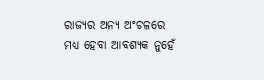ରାଜ୍ୟର ଅନ୍ୟ ଅଂଚଳରେ ମଧ୍ୟ ହେବା ଆବଶ୍ୟକ ନୁହେଁ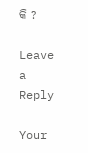କି ?

Leave a Reply

Your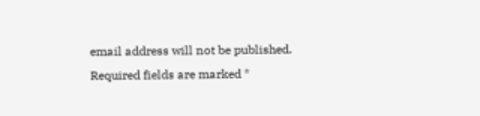email address will not be published. Required fields are marked *